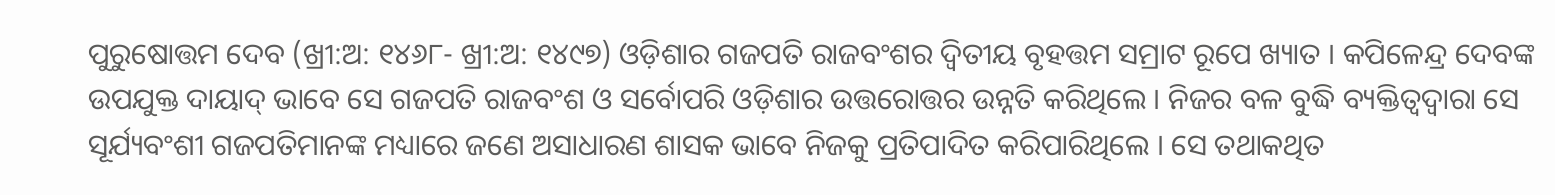ପୁରୁଷୋତ୍ତମ ଦେବ (ଖ୍ରୀ:ଅ: ୧୪୬୮- ଖ୍ରୀ:ଅ: ୧୪୯୭) ଓଡ଼ିଶାର ଗଜପତି ରାଜବଂଶର ଦ୍ୱିତୀୟ ବୃହତ୍ତମ ସମ୍ରାଟ ରୂପେ ଖ୍ୟାତ । କପିଳେନ୍ଦ୍ର ଦେବଙ୍କ ଉପଯୁକ୍ତ ଦାୟାଦ୍ ଭାବେ ସେ ଗଜପତି ରାଜବଂଶ ଓ ସର୍ବୋପରି ଓଡ଼ିଶାର ଉତ୍ତରୋତ୍ତର ଉନ୍ନତି କରିଥିଲେ । ନିଜର ବଳ ବୁଦ୍ଧି ବ୍ୟକ୍ତିତ୍ୱଦ୍ୱାରା ସେ ସୂର୍ଯ୍ୟବଂଶୀ ଗଜପତିମାନଙ୍କ ମଧ୍ୟାରେ ଜଣେ ଅସାଧାରଣ ଶାସକ ଭାବେ ନିଜକୁ ପ୍ରତିପାଦିତ କରିପାରିଥିଲେ । ସେ ତଥାକଥିତ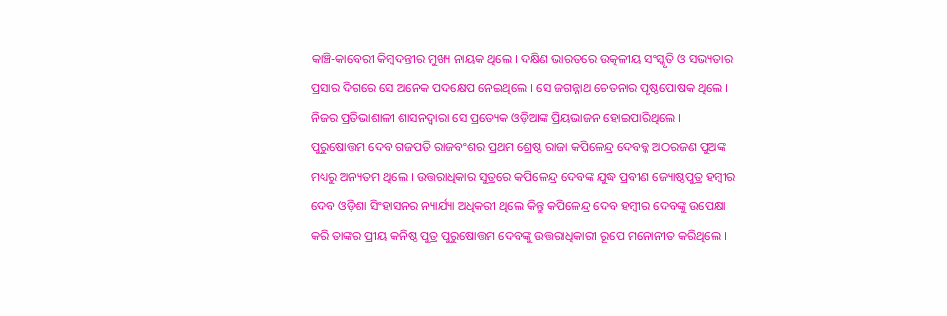କାଞ୍ଚି-କାବେରୀ କିମ୍ବଦନ୍ତୀର ମୁଖ୍ୟ ନାୟକ ଥିଲେ । ଦକ୍ଷିଣ ଭାରତରେ ଉତ୍କଳୀୟ ସଂସ୍କୃତି ଓ ସଭ୍ୟତାର ପ୍ରସାର ଦିଗରେ ସେ ଅନେକ ପଦକ୍ଷେପ ନେଇଥିଲେ । ସେ ଜଗନ୍ନାଥ ଚେତନାର ପୃଷ୍ଠପୋଷକ ଥିଲେ । ନିଜର ପ୍ରତିଭାଶାଳୀ ଶାସନଦ୍ୱାରା ସେ ପ୍ରତ୍ୟେକ ଓଡ଼ିଆଙ୍କ ପ୍ରିୟଭାଜନ ହୋଇପାରିଥିଲେ ।
ପୁରୁଷୋତ୍ତମ ଦେବ ଗଜପତି ରାଜବଂଶର ପ୍ରଥମ ଶ୍ରେଷ୍ଠ ରାଜା କପିଳେନ୍ଦ୍ର ଦେବବ୍କ ଅଠରଜଣ ପୁଅଙ୍କ ମଧ୍ୟରୁ ଅନ୍ୟତମ ଥିଲେ । ଉତ୍ତରାଧିକାର ସୁତ୍ରରେ କପିଳେନ୍ଦ୍ର ଦେବଙ୍କ ଯୁଦ୍ଧ ପ୍ରବୀଣ ଜ୍ୟୋଷ୍ଠପୁତ୍ର ହମ୍ବୀର ଦେବ ଓଡ଼ିଶା ସିଂହାସନର ନ୍ୟାର୍ଯ୍ୟା ଅଧିକରୀ ଥିଲେ କିନ୍ତୁ କପିଳେନ୍ଦ୍ର ଦେବ ହମ୍ବୀର ଦେବଙ୍କୁ ଉପେକ୍ଷା କରି ତାଙ୍କର ପ୍ରୀୟ କନିଷ୍ଠ ପୁତ୍ର ପୁରୁଷୋତ୍ତମ ଦେବଙ୍କୁ ଉତ୍ତରାଧିକାରୀ ରୂପେ ମନୋନୀତ କରିଥିଲେ ।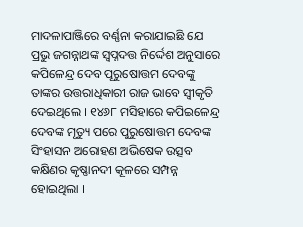ମାଦଳାପାଞ୍ଜିରେ ବର୍ଣ୍ଣନା କରାଯାଇଛି ଯେ ପ୍ରଭୁ ଜଗନ୍ନାଥଙ୍କ ସ୍ୱପ୍ନଦତ୍ତ ନିର୍ଦ୍ଦେଶ ଅନୁସାରେ କପିଳେନ୍ଦ୍ର ଦେବ ପୂରୁଷୋତ୍ତମ ଦେବଙ୍କୁ ତାଙ୍କର ଉତ୍ତରାଧିକାରୀ ରାଜ ଭାବେ ସ୍ୱୀକୃତି ଦେଇଥିଲେ । ୧୪୬୮ ମସିହାରେ କପିଇଳେନ୍ଦ୍ର ଦେବଙ୍କ ମୃତ୍ୟୁ ପରେ ପୁରୁଷୋତ୍ତମ ଦେବଙ୍କ ସିଂହାସନ ଅରୋହଣ ଅଭିଷେକ ଉତ୍ସବ କକ୍ଷିଣର କୃଷ୍ଣାନଦୀ କୂଳରେ ସମ୍ପନ୍ନ ହୋଇଥିଲା ।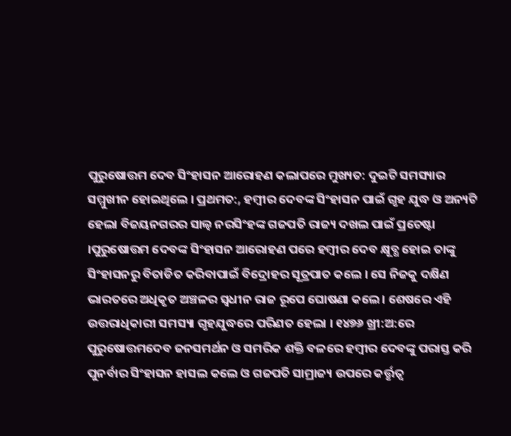ପୁରୁଷୋତ୍ତମ ଦେବ ସିଂହାସନ ଆରୋହଣ କଲାପରେ ମୁଖ୍ୟତ: ଦୁଇଟି ସମସ୍ୟାର ସମ୍ମୁଖୀନ ହୋଇଥିଲେ । ପ୍ରଥମତ:, ହମ୍ବୀର ଦେବଙ୍କ ସିଂହାସନ ପାଇଁ ଗୃହ ଯୁଦ୍ଧ ଓ ଅନ୍ୟଟି ହେଲା ବିଜୟନଗରର ସାଲ୍ୱ ନରସିଂହଙ୍କ ଗଜପତି ରାଜ୍ୟ ଦଖଲ ପାଇଁ ପ୍ରଚେଷ୍ଟା ।ପୁରୁଷୋତ୍ତମ ଦେବଙ୍କ ସିଂହାସନ ଆରୋହଣ ପରେ ହମ୍ବୀର ଦେବ କ୍ଷୂବ୍ଧ ହୋଇ ତାଙ୍କୁ ସିଂହାସନରୁ ବିତାଡିତ କରିବାପାଇଁ ବିଦ୍ରୋହର ସୂତ୍ରପାତ କଲେ । ସେ ନିଜକୁ ଦକ୍ଷିଣ ଭାରତରେ ଅଧିକୃତ ଅଞ୍ଚଳର ସ୍ୱଧୀନ ରାଜ ରୂପେ ଘୋଷଣା କଲେ । ଶେଷରେ ଏହି ଉତ୍ତରାଧିକାରୀ ସମସ୍ୟା ଗୃହଯୁଦ୍ଧରେ ପରିଣତ ହେଲା । ୧୪୭୬ ଖ୍ରୀ:ଅ:ରେ ପୁରୁଷୋତ୍ତମଦେବ ଜନସମର୍ଥନ ଓ ସମରିକ ଶକ୍ତି ବଳରେ ହମ୍ବୀର ଦେବଙ୍କୁ ପରାସ୍ତ କରି ପୁନର୍ବାର ସିଂହାସନ ହାସଲ କଲେ ଓ ଗଜପତି ସାମ୍ରାଜ୍ୟ ଉପରେ କର୍ତ୍ତୃତ୍ୱ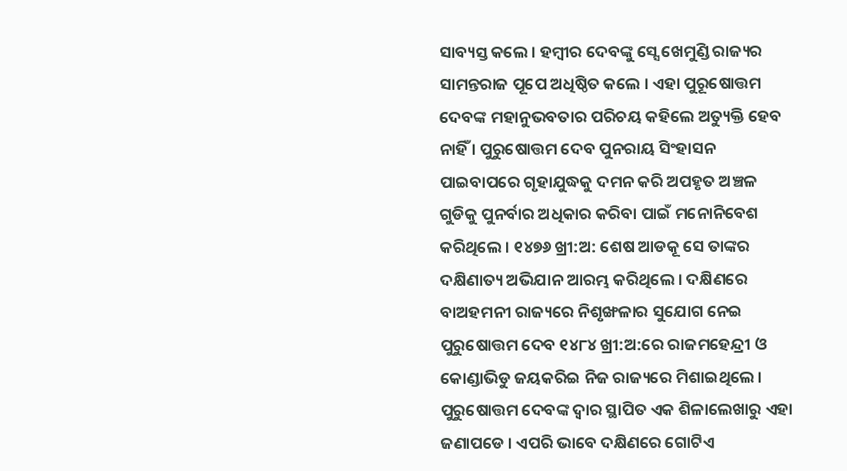ସାବ୍ୟସ୍ତ କଲେ । ହମ୍ବୀର ଦେବଙ୍କୁ ସ୍ସେ ଖେମୁଣ୍ଡି ରାଜ୍ୟର ସାମନ୍ତରାଜ ପୂପେ ଅଧିଷ୍ଠିତ କଲେ । ଏହା ପୁରୂଷୋତ୍ତମ ଦେବଙ୍କ ମହାନୁଭବତାର ପରିଚୟ କହିଲେ ଅତ୍ୟୁକ୍ତି ହେବ ନାହିଁ । ପୁରୁଷୋତ୍ତମ ଦେବ ପୁନରାୟ ସିଂହାସନ ପାଇବାପରେ ଗୃହାଯୁଦ୍ଧକୁ ଦମନ କରି ଅପହୃତ ଅଞ୍ଚଳ ଗୁଡିକୁ ପୁନର୍ବାର ଅଧିକାର କରିବା ପାଇଁ ମନୋନିବେଶ କରିଥିଲେ । ୧୪୭୬ ଖ୍ରୀ:ଅ: ଶେଷ ଆଡକୂ ସେ ତାଙ୍କର ଦକ୍ଷିଣାତ୍ୟ ଅଭିଯାନ ଆରମ୍ଭ କରିଥିଲେ । ଦକ୍ଷିଣରେ ବାଅହମନୀ ରାଜ୍ୟରେ ନିଶୃଙ୍ଖଳାର ସୁଯୋଗ ନେଇ ପୁରୁଷୋତ୍ତମ ଦେବ ୧୪୮୪ ଖ୍ରୀ:ଅ:ରେ ରାଜମହେନ୍ଦ୍ରୀ ଓ କୋଣ୍ଡାଭିଡୁ ଜୟକରିଇ ନିଜ ରାଜ୍ୟରେ ମିଶାଇଥିଲେ । ପୁରୁଷୋତ୍ତମ ଦେବଙ୍କ ଦ୍ୱାର ସ୍ଥାପିତ ଏକ ଶିଳାଲେଖାରୁ ଏହା ଜଣାପଡେ । ଏପରି ଭାବେ ଦକ୍ଷିଣରେ ଗୋଟିଏ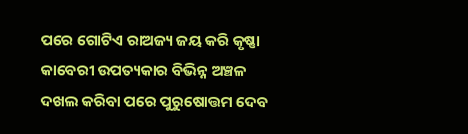ପରେ ଗୋଟିଏ ରାଅଜ୍ୟ ଜୟ କରି କୃଷ୍ଣା କାବେରୀ ଉପତ୍ୟକାର ବିଭିନ୍ନ ଅଞ୍ଚଳ ଦଖଲ କରିବା ପରେ ପୁରୁଷୋତ୍ତମ ଦେବ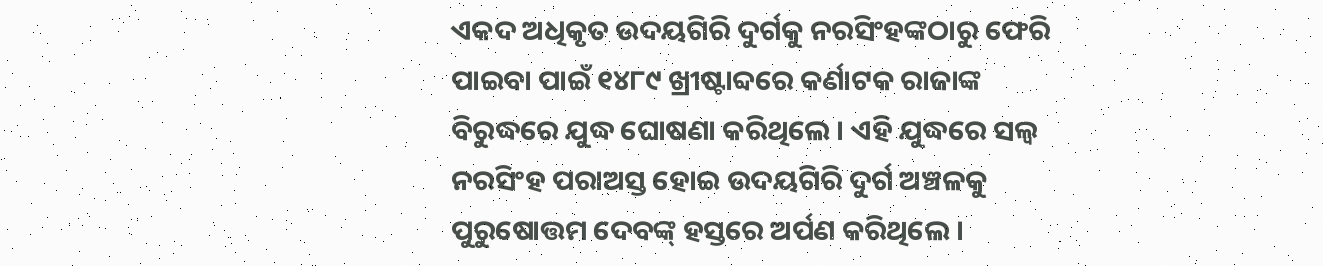ଏକଦ ଅଧିକୃତ ଉଦୟଗିରି ଦୁର୍ଗକୁ ନରସିଂହଙ୍କଠାରୁ ଫେରି ପାଇବା ପାଇଁ ୧୪୮୯ ଖ୍ରୀଷ୍ଟାବ୍ଦରେ କର୍ଣାଟକ ରାଜାଙ୍କ ବିରୁଦ୍ଧରେ ଯୁଦ୍ଧ ଘୋଷଣା କରିଥିଲେ । ଏହି ଯୁଦ୍ଧରେ ସଲ୍ୱ ନରସିଂହ ପରାଅସ୍ତ ହୋଇ ଉଦୟଗିରି ଦୁର୍ଗ ଅଞ୍ଚଳକୁ ପୁରୁଷୋତ୍ତମ ଦେବଙ୍କ୍ ହସ୍ତରେ ଅର୍ପଣ କରିଥିଲେ ।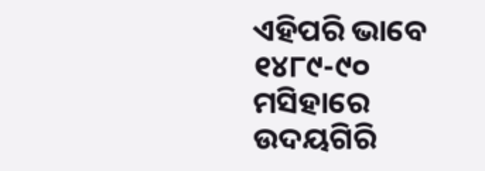ଏହିପରି ଭାବେ ୧୪୮୯-୯୦ ମସିହାରେ ଉଦୟଗିରି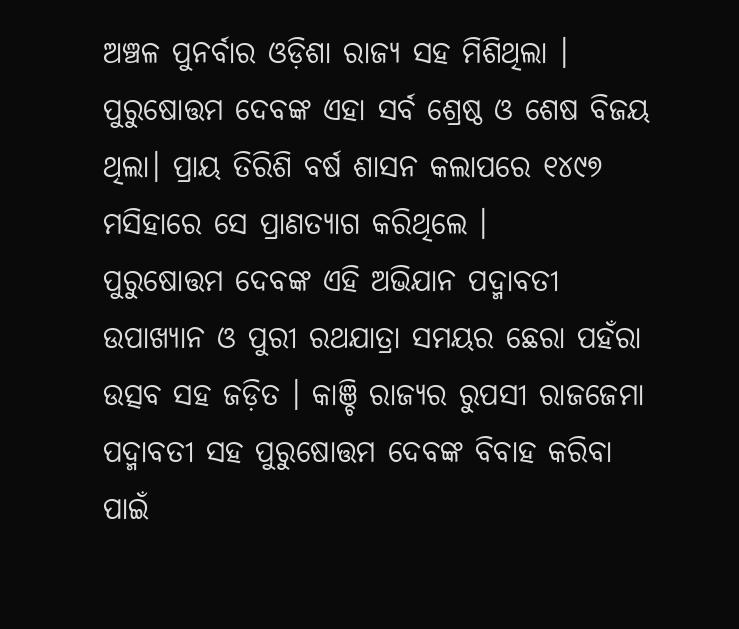ଅଞ୍ଚଳ ପୁନର୍ବାର ଓଡ଼ିଶା ରାଜ୍ୟ ସହ ମିଶିଥିଲା । ପୁରୁଷୋତ୍ତମ ଦେବଙ୍କ ଏହା ସର୍ବ ଶ୍ରେଷ୍ଠ ଓ ଶେଷ ବିଜୟ ଥିଲା। ପ୍ରାୟ ତିରିଶି ବର୍ଷ ଶାସନ କଲାପରେ ୧୪୯୭ ମସିହାରେ ସେ ପ୍ରାଣତ୍ୟାଗ କରିଥିଲେ ।
ପୁରୁଷୋତ୍ତମ ଦେବଙ୍କ ଏହି ଅଭିଯାନ ପଦ୍ମାବତୀ ଉପାଖ୍ୟାନ ଓ ପୁରୀ ରଥଯାତ୍ରା ସମୟର ଛେରା ପହଁରା ଉତ୍ସବ ସହ ଜଡ଼ିତ । କାଞ୍ଚି ରାଜ୍ୟର ରୁପସୀ ରାଜଜେମା ପଦ୍ମାବତୀ ସହ ପୁରୁଷୋତ୍ତମ ଦେବଙ୍କ ବିବାହ କରିବା ପାଇଁ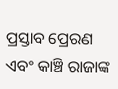ପ୍ରସ୍ତାବ ପ୍ରେରଣ ଏବଂ କାଞ୍ଚି ରାଜାଙ୍କ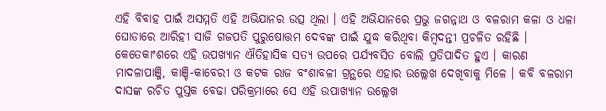ଏହି ବିବାହ ପାଇଁ ଅସମ୍ମତି ଏହି ଅଭିଯାନର ଉତ୍ସ ଥିଲା । ଏହି ଅଭିଯାନରେ ପ୍ରଭୁ ଜଗନ୍ନାଥ ଓ ବଳରାମ କଳା ଓ ଧଳା ଘୋଡାରେ ଆରିହୀ ସାଜି ଗଜପତି ପୁରୁଷୋତ୍ତମ ଦେବଙ୍କ ପାଇଁ ଯୁଦ୍ଧ କରିଥିବା କିମ୍ବଦନ୍ତୀ ପ୍ରଚଳିତ ରହିଛି । କେତେକାଂଶରେ ଏହି ଉପଖ୍ୟାନ ଐତିହାସିକ ସତ୍ୟ ଉପରେ ପର୍ଯ୍ୟବସିତ ବୋଲି ପ୍ରତିପାଦିତ ହୁଏ । କାରଣ ମାଦଳାପାଞ୍ଜି, କାଞ୍ଚି-କାବେରୀ ଓ କଟକ ରାଜ ବଂଶାବଳୀ ଗ୍ରନ୍ଥରେ ଏହାର ଉଲ୍ଲେଖ ଦେଖିବାକୁ ମିଳେ । କବି ବଳରାମ ଦାସଙ୍କ ରଚିତ ପୁସ୍ତକ ବେଢା ପରିକ୍ରମାରେ ସେ ଏହି ଉପାଖ୍ୟାନ ଉଲ୍ଲେଖ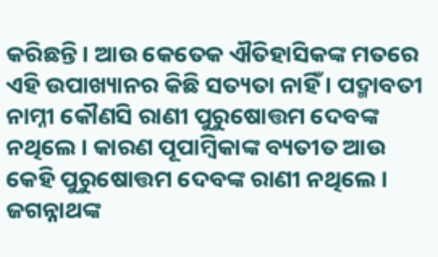କରିଛନ୍ତି । ଆଉ କେତେକ ଐତିହାସିକଙ୍କ ମତରେ ଏହି ଉପାଖ୍ୟାନର କିଛି ସତ୍ୟତା ନାହିଁ । ପଦ୍ମାବତୀ ନାମ୍ନୀ କୌଣସି ରାଣୀ ପୁରୁଷୋତ୍ତମ ଦେବଙ୍କ ନଥିଲେ । କାରଣ ପୂପାମ୍ବିକାଙ୍କ ବ୍ୟତୀତ ଆଉ କେହି ପୁରୁଷୋତ୍ତମ ଦେବଙ୍କ ରାଣୀ ନଥିଲେ । ଜଗନ୍ନାଥଙ୍କ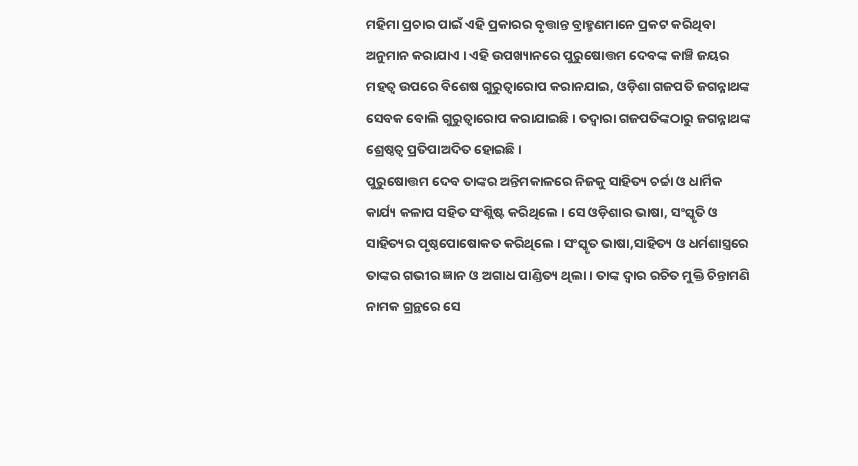ମହିମା ପ୍ରଚାର ପାଇଁ ଏହି ପ୍ରକାରର ବୃତ୍ତାନ୍ତ ବ୍ରାହ୍ମଣମାନେ ପ୍ରକଟ କରିଥିବା ଅନୁମାନ କରାଯାଏ । ଏହି ଉପଖ୍ୟାନରେ ପୁରୁଷୋତ୍ତମ ଦେବଙ୍କ କାଞ୍ଚି ଜୟର ମହତ୍ୱ ଉପରେ ବିଶେଷ ଗୁରୁତ୍ୱାରୋପ କରାନଯାଇ, ଓଡ଼ିଶା ଗଜପତି ଜଗନ୍ନାଥଙ୍କ ସେବକ ବୋଲି ଗୁରୁତ୍ୱାରୋପ କରାଯାଇଛି । ତଦ୍ୱାରା ଗଜପତିଙ୍କଠାରୁ ଜଗନ୍ନାଥଙ୍କ ଶ୍ରେଷ୍ଠତ୍ୱ ପ୍ରତିପାଅଦିତ ହୋଇଛି ।
ପୁରୁଷୋତ୍ତମ ଦେବ ତାଙ୍କର ଅନ୍ତିମକାଳରେ ନିଜକୁ ସାହିତ୍ୟ ଚର୍ଚ୍ଚା ଓ ଧାର୍ମିକ କାର୍ଯ୍ୟ କଳାପ ସହିତ ସଂଶ୍ଲିଷ୍ଟ କରିଥିଲେ । ସେ ଓଡ଼ିଶାର ଭାଷା, ସଂସ୍କୃତି ଓ ସାହିତ୍ୟର ପୃଷ୍ଠପୋଷୋକତ କରିଥିଲେ । ସଂସ୍କୃତ ଭାଷା,ସାହିତ୍ୟ ଓ ଧର୍ମଶାସ୍ତ୍ରରେ ତାଙ୍କର ଗଭୀର ଜ୍ଞାନ ଓ ଅଗାଧ ପାଣ୍ଡିତ୍ୟ ଥିଲା । ତାଙ୍କ ଦ୍ୱାର ରଚିତ ମୁକ୍ତି ଚିନ୍ତାମଣି ନାମକ ଗ୍ରନ୍ଥରେ ସେ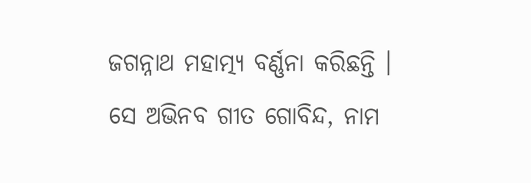ଜଗନ୍ନାଥ ମହାତ୍ମ୍ୟ ବର୍ଣ୍ଣନା କରିଛନ୍ତି । ସେ ଅଭିନବ ଗୀତ ଗୋବିନ୍ଦ, ନାମ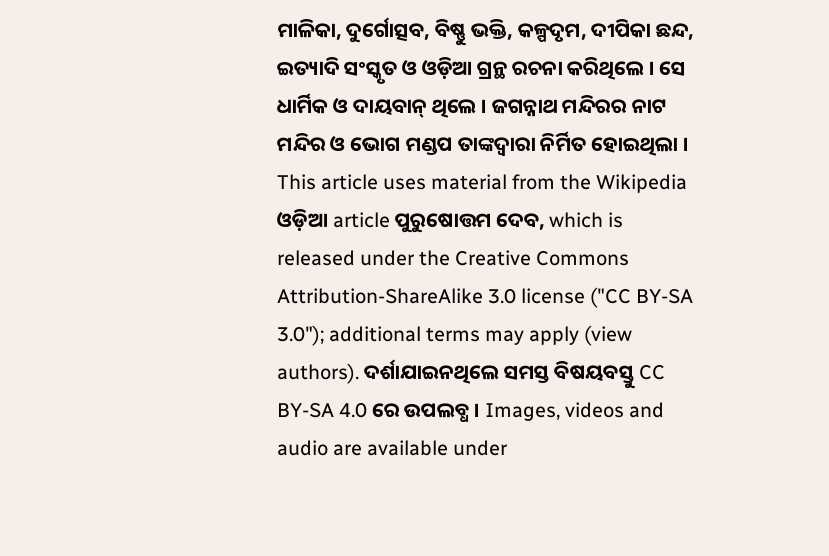ମାଳିକା, ଦୁର୍ଗୋତ୍ସବ, ବିଷ୍ଣୁ ଭକ୍ତି, କଳ୍ପଦୃମ, ଦୀପିକା ଛନ୍ଦ, ଇତ୍ୟାଦି ସଂସ୍କୃତ ଓ ଓଡ଼ିଆ ଗ୍ରନ୍ଥ ରଚନା କରିଥିଲେ । ସେ ଧାର୍ମିକ ଓ ଦାୟବାନ୍ ଥିଲେ । ଜଗନ୍ନାଥ ମନ୍ଦିରର ନାଟ ମନ୍ଦିର ଓ ଭୋଗ ମଣ୍ଡପ ତାଙ୍କଦ୍ୱାରା ନିର୍ମିତ ହୋଇଥିଲା ।
This article uses material from the Wikipedia ଓଡ଼ିଆ article ପୁରୁଷୋତ୍ତମ ଦେବ, which is released under the Creative Commons Attribution-ShareAlike 3.0 license ("CC BY-SA 3.0"); additional terms may apply (view authors). ଦର୍ଶାଯାଇନଥିଲେ ସମସ୍ତ ବିଷୟବସ୍ତୁ CC BY-SA 4.0 ରେ ଉପଲବ୍ଧ । Images, videos and audio are available under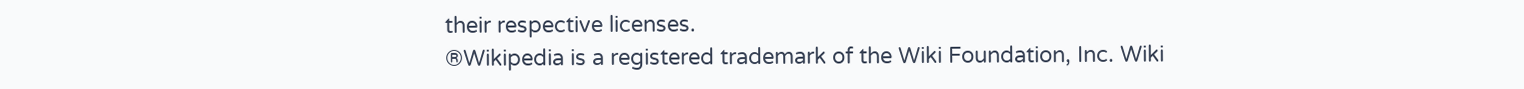their respective licenses.
®Wikipedia is a registered trademark of the Wiki Foundation, Inc. Wiki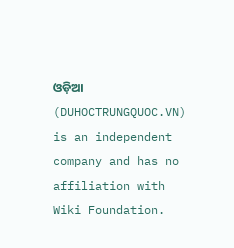ଓଡ଼ିଆ (DUHOCTRUNGQUOC.VN) is an independent company and has no affiliation with Wiki Foundation.